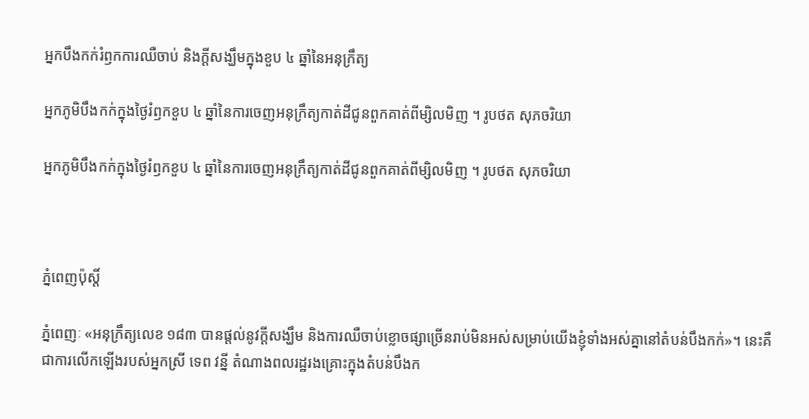អ្នកបឹងកក់រំឭកការឈឺចាប់ និងក្ដីសង្ឃឹមក្នុងខួប ៤ ឆ្នាំនៃអនុក្រឹត្យ

អ្នកភូមិបឹងកក់ក្នុងថ្ងៃរំឭកខួប ៤ ឆ្នាំនៃការចេញអនុក្រឹត្យកាត់ដីជូនពួកគាត់ពីម្សិលមិញ ។ រូបថត សុភចរិយា

អ្នកភូមិបឹងកក់ក្នុងថ្ងៃរំឭកខួប ៤ ឆ្នាំនៃការចេញអនុក្រឹត្យកាត់ដីជូនពួកគាត់ពីម្សិលមិញ ។ រូបថត សុភចរិយា



ភ្នំពេញប៉ុស្តិ៍

ភ្នំពេញៈ «អនុក្រឹត្យលេខ ១៨៣ បានផ្ដល់នូវក្ដីសង្ឃឹម និងការឈឺចាប់ខ្លោចផ្សាច្រើនរាប់មិនអស់សម្រាប់យើងខ្ញុំទាំងអស់គ្នានៅតំបន់បឹងកក់»។ នេះគឺជាការលើកឡើងរបស់អ្នកស្រី ទេព វន្នី តំណាងពលរដ្ឋរងគ្រោះក្នុងតំបន់បឹងក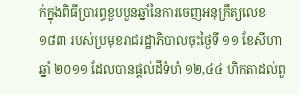ក់ក្នុងពិធីប្រារព្ធខួបបួនឆ្នាំនៃការចេញអនុក្រឹត្យលេខ ១៨៣ របស់ប្រមុខរាជរដ្ឋាភិបាលចុះថ្ងៃទី ១១ ខែសីហា ឆ្នាំ ២០១១ ដែលបានផ្ដល់ដីទំហំ ១២,៤៤ ហិកតាដល់ពួ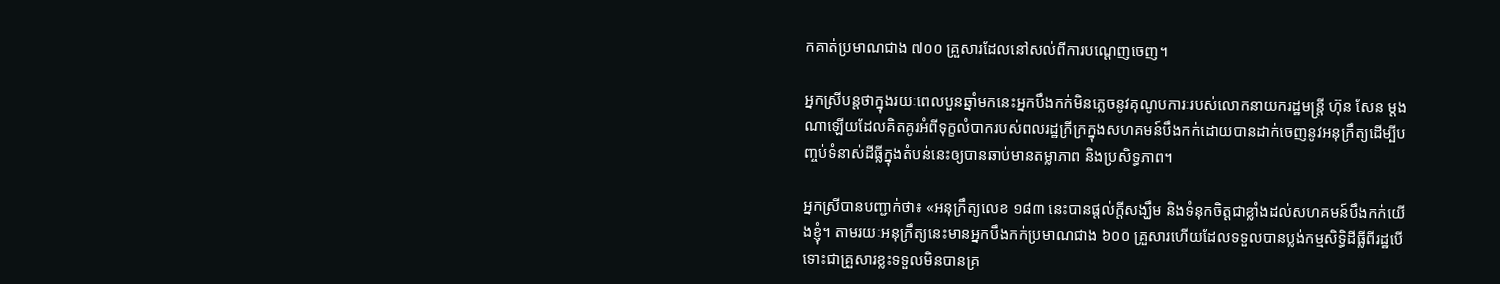កគាត់ប្រមាណជាង ៧០០ គ្រួសារដែលនៅសល់ពីការបណ្ដេញចេញ។

អ្នកស្រីបន្តថាក្នុងរយៈពេលបួនឆ្នាំមកនេះអ្នកបឹងកក់មិនភ្លេចនូវគុណូបការៈរបស់លោកនាយករដ្ឋមន្ត្រី ហ៊ុន សែន ម្ដងណាឡើយដែលគិតគូរអំពីទុក្ខលំបាករបស់ពលរដ្ឋក្រីក្រក្នុងសហគមន៍បឹងកក់ដោយបានដាក់ចេញនូវអនុក្រឹត្យដើម្បីបញ្ចប់ទំនាស់ដីធ្លីក្នុងតំបន់នេះឲ្យបានឆាប់មានតម្លាភាព និងប្រសិទ្ធភាព។

អ្នកស្រីបានបញ្ជាក់ថា៖ «អនុក្រឹត្យលេខ ១៨៣ នេះបានផ្ដល់ក្តីសង្ឃឹម និងទំនុកចិត្តជាខ្លាំងដល់សហគមន៍បឹងកក់យើងខ្ញុំ។ តាមរយៈអនុក្រឹត្យនេះមានអ្នកបឹងកក់ប្រមាណជាង ៦០០ គ្រួសារហើយដែលទទួលបានប្លង់កម្មសិទ្ធិដីធ្លីពីរដ្ឋបើទោះជាគ្រួសារខ្លះទទួលមិនបានគ្រ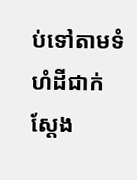ប់ទៅតាមទំហំដីជាក់ស្ដែង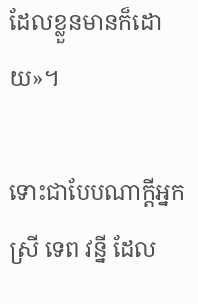ដែលខ្លួនមានក៏ដោយ»។

ទោះជាបែបណាក្ដីអ្នកស្រី ទេព វន្នី ដែល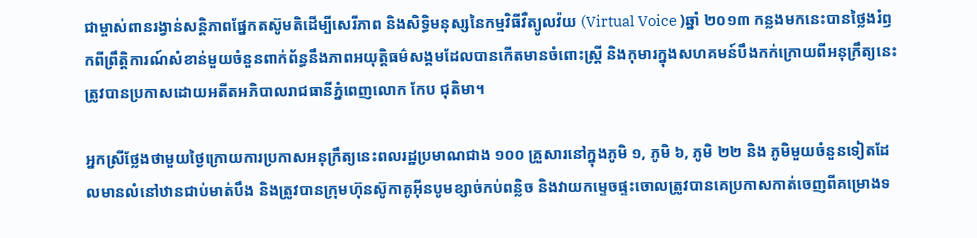ជាម្ចាស់ពានរង្វាន់សន្តិភាពផ្នែកតស៊ូមតិដើម្បីសេរីភាព និងសិទ្ធិមនុស្សនៃកម្មវិធីវឺត្យូលវ៉យ (Virtual Voice )ឆ្នាំ ២០១៣ កន្លងមកនេះបានថ្លៃងរំឭកពីព្រឹត្តិការណ៍សំខាន់មួយចំនួនពាក់ព័ន្ធនឹងភាពអយុត្តិធម៌សង្គមដែលបានកើតមានចំពោះស្ត្រី និងកុមារក្នុងសហគមន៍បឹងកក់ក្រោយពីអនុក្រឹត្យនេះត្រូវបានប្រកាសដោយអតីតអភិបាលរាជធានីភ្នំពេញលោក កែប ជុតិមា។

អ្នកស្រីថ្លែងថាមួយថ្ងៃក្រោយការប្រកាសអនុក្រឹត្យនេះពលរដ្ឋប្រមាណជាង ១០០ គ្រួសារនៅក្នុងភូមិ ១, ភូមិ ៦, ភូមិ ២២ និង ភូមិមួយចំនួនទៀតដែលមានលំនៅឋានជាប់មាត់បឹង និងត្រូវបានក្រុមហ៊ុនស៊ូកាគូអ៊ីនបូមខ្សាច់កប់ពន្លិច និងវាយកម្ទេចផ្ទះចោលត្រូវបានគេប្រកាសកាត់ចេញពីគម្រោងទ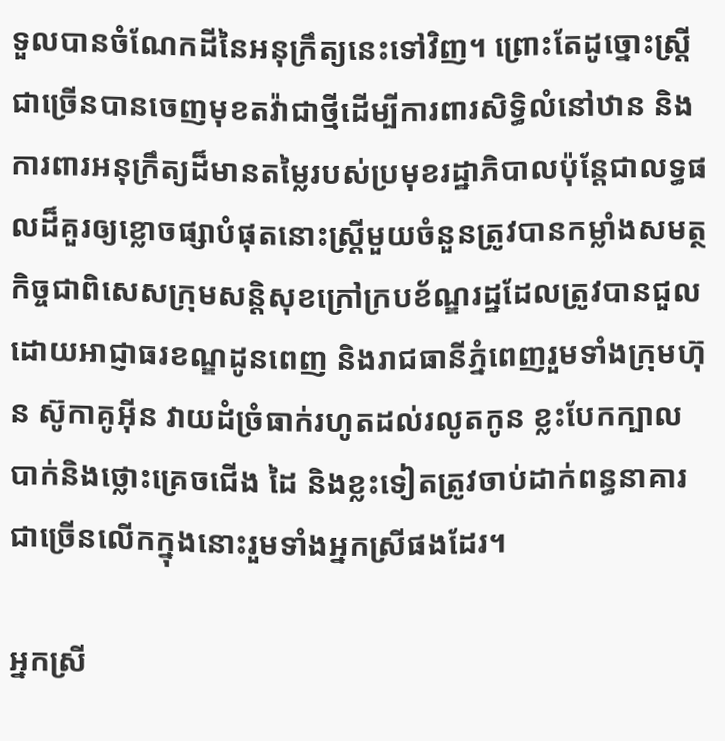ទួលបានចំណែកដីនៃអនុក្រឹត្យនេះទៅវិញ។ ព្រោះតែដូច្នោះស្ត្រីជាច្រើនបានចេញមុខតវ៉ាជាថ្មីដើម្បីការពារសិទ្ធិលំនៅឋាន និងការពារអនុក្រឹត្យដ៏មានតម្លៃរបស់ប្រមុខរដ្ឋាភិបាលប៉ុន្តែជាលទ្ធផលដ៏គួរឲ្យខ្លោចផ្សាបំផុតនោះស្ត្រីមួយចំនួនត្រូវបានកម្លាំងសមត្ថកិច្ចជាពិសេសក្រុមសន្តិសុខក្រៅក្របខ័ណ្ឌរដ្ឋដែលត្រូវបានជួលដោយអាជ្ញាធរខណ្ឌដូនពេញ និងរាជធានីភ្នំពេញរួមទាំងក្រុមហ៊ុន ស៊ូកាគូអ៊ីន វាយដំច្រំធាក់រហូតដល់រលូតកូន ខ្លះបែកក្បាល បាក់និងថ្លោះគ្រេចជើង ដៃ និងខ្លះទៀតត្រូវចាប់ដាក់ពន្ធនាគារជាច្រើនលើកក្នុងនោះរួមទាំងអ្នកស្រីផងដែរ។

អ្នកស្រី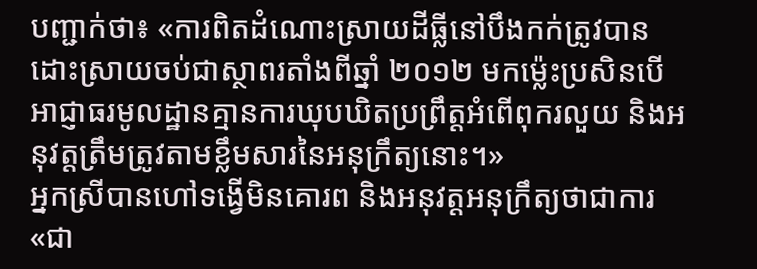បញ្ជាក់ថា៖ «ការពិតដំណោះស្រាយដីធ្លីនៅបឹងកក់ត្រូវបានដោះស្រាយចប់ជាស្ថាពរតាំងពីឆ្នាំ ២០១២ មកម្ល៉េះប្រសិនបើអាជ្ញាធរមូលដ្ឋានគ្មានការឃុបឃិតប្រព្រឹត្តអំពើពុករលួយ និងអនុវត្តត្រឹមត្រូវតាមខ្លឹមសារនៃអនុក្រឹត្យនោះ។»
អ្នកស្រីបានហៅទង្វើមិនគោរព និងអនុវត្តអនុក្រឹត្យថាជាការ «ជា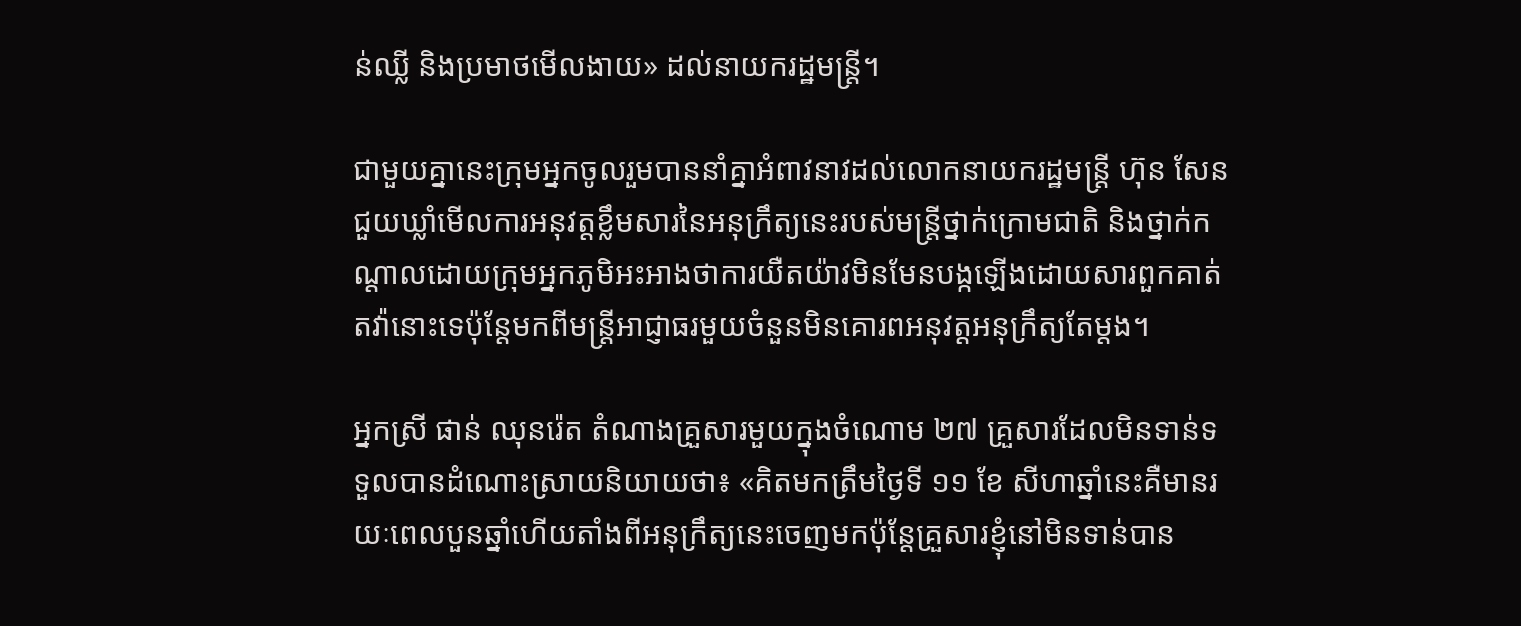ន់ឈ្លី និងប្រមាថមើលងាយ» ដល់នាយករដ្ឋមន្ត្រី។

ជាមួយគ្នានេះក្រុមអ្នកចូលរួមបាននាំគ្នាអំពាវនាវដល់លោកនាយករដ្ឋមន្ត្រី ហ៊ុន សែន ជួយឃ្លាំមើលការអនុវត្តខ្លឹមសារនៃអនុក្រឹត្យនេះរបស់មន្ត្រីថ្នាក់ក្រោមជាតិ និងថ្នាក់កណ្ដាលដោយក្រុមអ្នកភូមិអះអាងថាការយឺតយ៉ាវមិនមែនបង្កឡើងដោយសារពួកគាត់តវ៉ានោះទេប៉ុន្តែមកពីមន្ត្រីអាជ្ញាធរមួយចំនួនមិនគោរពអនុវត្តអនុក្រឹត្យតែម្តង។

អ្នកស្រី ផាន់ ឈុនរ៉េត តំណាងគ្រួសារមួយក្នុងចំណោម ២៧ គ្រួសារដែលមិនទាន់ទទួលបានដំណោះស្រាយនិយាយថា៖ «គិតមកត្រឹមថ្ងៃទី ១១ ខែ សីហាឆ្នាំនេះគឺមានរយៈពេលបួនឆ្នាំហើយតាំងពីអនុក្រឹត្យនេះចេញមកប៉ុន្តែគ្រួសារខ្ញុំនៅមិនទាន់បាន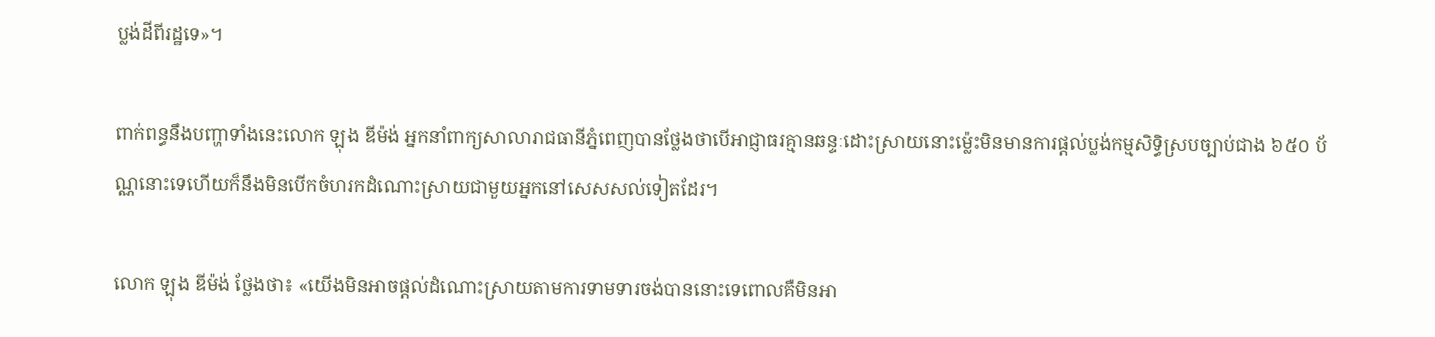ប្លង់ដីពីរដ្ឋទេ»។

ពាក់ពន្ធនឹងបញ្ហាទាំងនេះលោក ឡុង ឌីម៉ង់ អ្នកនាំពាក្យសាលារាជធានីភ្នំពេញបានថ្លែងថាបើអាជ្ញាធរគ្មានឆន្ទៈដោះស្រាយនោះម្ល៉េះមិនមានការផ្ដល់ប្លង់កម្មសិទ្ធិស្របច្បាប់ជាង ៦៥០ ប័ណ្ណនោះទេហើយក៏នឹងមិនបើកចំហរកដំណោះស្រាយជាមួយអ្នកនៅសេសសល់ទៀតដែរ។

លោក ឡុង ឌីម៉ង់ ថ្លែងថា៖ «យើងមិនអាចផ្ដល់ដំណោះស្រាយតាមការទាមទារចង់បាននោះទេពោលគឺមិនអា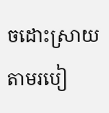ចដោះស្រាយតាមរបៀ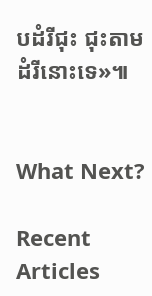បដំរីជុះ ជុះតាមដំរីនោះទេ»៕


What Next?

Recent Articles